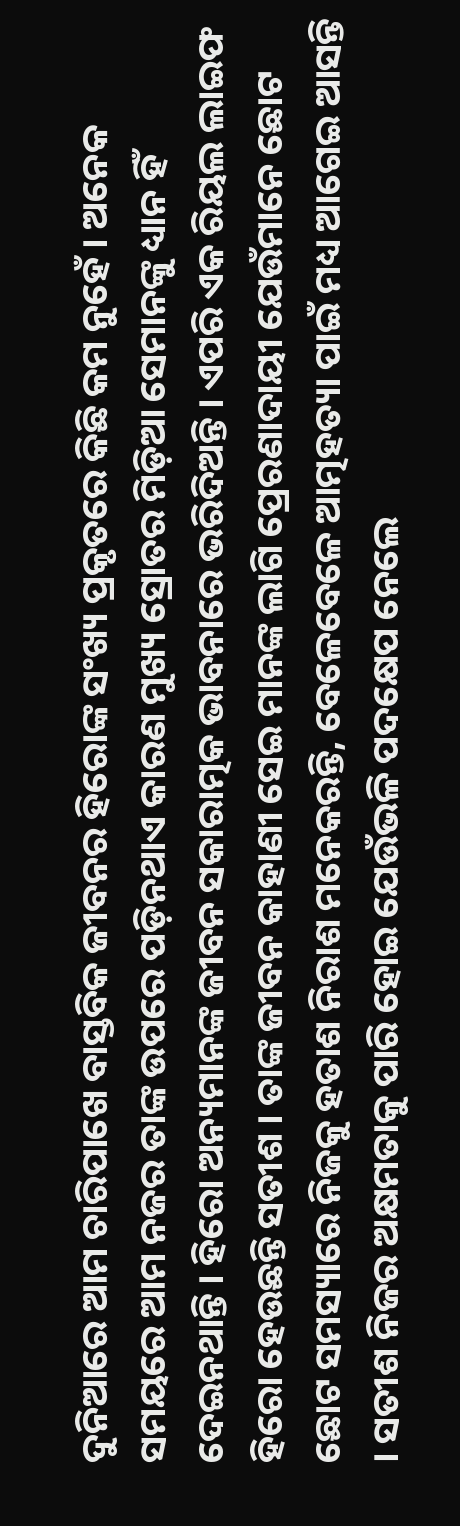ଦୁନିଆରେ ଆମ ଚାରିପାଖେ ବାସ୍ତବିକ ଜୀବନର ହିରୋଙ୍କ ସଂଖ୍ୟ ପ୍ରକୃତରେ କିଛି କମ ନୁହେଁ । ଅନେକ ସମୟରେ ଆମ ନଜର ତାଙ୍କ ଉପରେ ପଡ଼ିନଥାଏ କାରଣ ମୁଖ୍ୟ ସ୍ରୋତର ମିଡ଼ିଆ ସେମାନଙ୍କୁ ଧ୍ୟାନ ହିଁ ଦେଇନଥାନ୍ତି । ହିରୋ ଅନ୍ୟମାନଙ୍କ ଜୀବନ ସକାରାତ୍ମକ ଭାବନାରେ ଭରିଦିଅନ୍ତି । ଏପରି ଏକ ରିୟଲ ଲାଇଫ ହିରୋ ହେଉଛନ୍ତି ସତୀଶ । ତାଙ୍କ ଜୀବନ କାହାଣୀ ସେଇ ମାନଙ୍କ ଲାଗି ପ୍ରେରଣାଦାୟୀ ଯେଉଁମାନେ ଛୋଟ ଛୋଟ ସମସ୍ୟାରେ ନିଜକୁ ହତାଶ ନିରାଶ ମନେକରନ୍ତି, ବେଳେବେଳେ ଆତ୍ମହତ୍ୟା ପାଇଁ ମଧ୍ୟ ଆଗେଇ ଆସନ୍ତି । ସତୀଶ ନିଜର ଅକ୍ଷମତାକୁ ପାରି ହୋଇ ଯେଉଁଭଳି ପଦକ୍ଷେପ ନେଲେ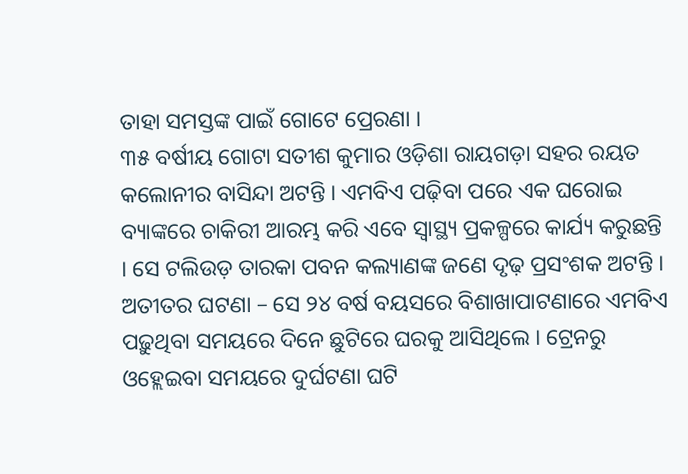ତାହା ସମସ୍ତଙ୍କ ପାଇଁ ଗୋଟେ ପ୍ରେରଣା ।
୩୫ ବର୍ଷୀୟ ଗୋଟା ସତୀଶ କୁମାର ଓଡ଼ିଶା ରାୟଗଡ଼ା ସହର ରୟତ କଲୋନୀର ବାସିନ୍ଦା ଅଟନ୍ତି । ଏମବିଏ ପଢ଼ିବା ପରେ ଏକ ଘରୋଇ ବ୍ୟାଙ୍କରେ ଚାକିରୀ ଆରମ୍ଭ କରି ଏବେ ସ୍ୱାସ୍ଥ୍ୟ ପ୍ରକଳ୍ପରେ କାର୍ଯ୍ୟ କରୁଛନ୍ତି । ସେ ଟଲିଉଡ଼ ତାରକା ପବନ କଲ୍ୟାଣଙ୍କ ଜଣେ ଦୃଢ଼ ପ୍ରସଂଶକ ଅଟନ୍ତି । ଅତୀତର ଘଟଣା – ସେ ୨୪ ବର୍ଷ ବୟସରେ ବିଶାଖାପାଟଣାରେ ଏମବିଏ ପଢ଼ୁଥିବା ସମୟରେ ଦିନେ ଛୁଟିରେ ଘରକୁ ଆସିଥିଲେ । ଟ୍ରେନରୁ ଓହ୍ଲେଇବା ସମୟରେ ଦୁର୍ଘଟଣା ଘଟି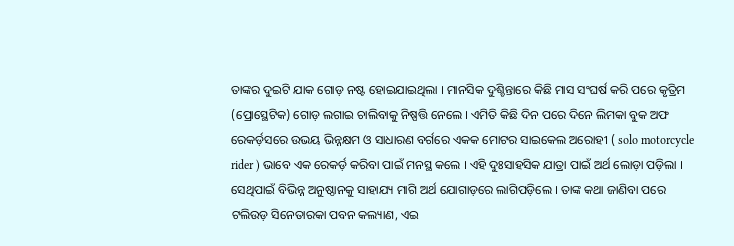ତାଙ୍କର ଦୁଇଟି ଯାକ ଗୋଡ଼ ନଷ୍ଟ ହୋଇଯାଇଥିଲା । ମାନସିକ ଦୁଶ୍ଚିନ୍ତାରେ କିଛି ମାସ ସଂଘର୍ଷ କରି ପରେ କୃତ୍ରିମ (ପ୍ରୋସ୍ଥେଟିକ) ଗୋଡ଼ ଲଗାଇ ଚାଲିବାକୁ ନିଷ୍ପତ୍ତି ନେଲେ । ଏମିତି କିଛି ଦିନ ପରେ ଦିନେ ଲିମକା ବୁକ ଅଫ ରେକର୍ଡ଼ସରେ ଉଭୟ ଭିନ୍ନକ୍ଷମ ଓ ସାଧାରଣ ବର୍ଗରେ ଏକକ ମୋଟର ସାଇକେଲ ଅରୋହୀ ( solo motorcycle rider ) ଭାବେ ଏକ ରେକର୍ଡ଼ କରିବା ପାଇଁ ମନସ୍ଥ କଲେ । ଏହି ଦୁଃସାହସିକ ଯାତ୍ରା ପାଇଁ ଅର୍ଥ ଲୋଡ଼ା ପଡ଼ିଲା । ସେଥିପାଇଁ ବିଭିନ୍ନ ଅନୁଷ୍ଠାନକୁ ସାହାଯ୍ୟ ମାଗି ଅର୍ଥ ଯୋଗାଡ଼ରେ ଲାଗିପଡ଼ିଲେ । ତାଙ୍କ କଥା ଜାଣିବା ପରେ ଟଲିଉଡ଼ ସିନେତାରକା ପବନ କଲ୍ୟାଣ, ଏଇ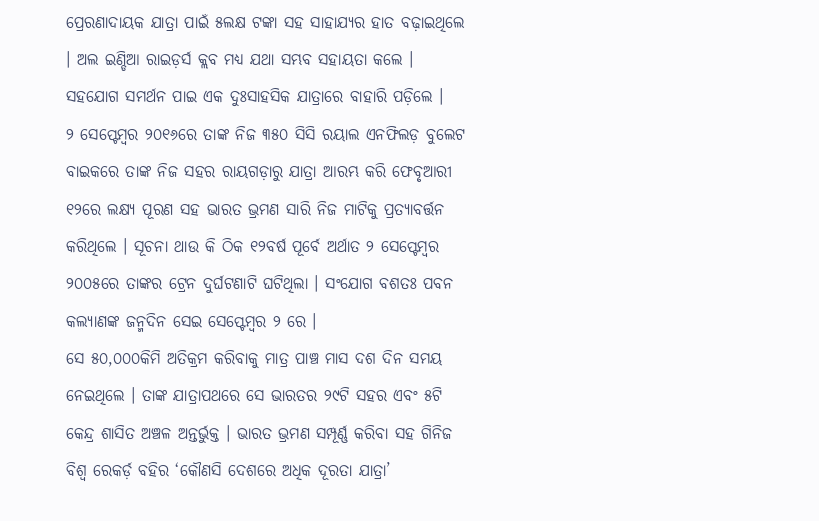ପ୍ରେରଣାଦାୟକ ଯାତ୍ରା ପାଇଁ ୫ଲକ୍ଷ ଟଙ୍କା ସହ ସାହାଯ୍ୟର ହାତ ବଢ଼ାଇଥିଲେ । ଅଲ ଇଣ୍ଡିଆ ରାଇଡ଼ର୍ସ କ୍ଲବ ମଧ୍ୟ ଯଥା ସମ୍ଭବ ସହାୟତା କଲେ । ସହଯୋଗ ସମର୍ଥନ ପାଇ ଏକ ଦୁଃସାହସିକ ଯାତ୍ରାରେ ବାହାରି ପଡ଼ିଲେ ।
୨ ସେପ୍ଟେମ୍ବର ୨୦୧୬ରେ ତାଙ୍କ ନିଜ ୩୫୦ ସିସି ରୟାଲ ଏନଫିଲଡ଼ ବୁଲେଟ ବାଇକରେ ତାଙ୍କ ନିଜ ସହର ରାୟଗଡ଼ାରୁ ଯାତ୍ରା ଆରମ୍ଭ କରି ଫେବୃଆରୀ ୧୨ରେ ଲକ୍ଷ୍ୟ ପୂରଣ ସହ ଭାରତ ଭ୍ରମଣ ସାରି ନିଜ ମାଟିକୁ ପ୍ରତ୍ୟାବର୍ତ୍ତନ କରିଥିଲେ । ସୂଚନା ଥାଉ କି ଠିକ ୧୨ବର୍ଷ ପୂର୍ବେ ଅର୍ଥାତ ୨ ସେପ୍ଟେମ୍ବର ୨୦୦୫ରେ ତାଙ୍କର ଟ୍ରେନ ଦୁର୍ଘଟଣାଟି ଘଟିଥିଲା । ସଂଯୋଗ ବଶତଃ ପବନ କଲ୍ୟାଣଙ୍କ ଜନ୍ମଦିନ ସେଇ ସେପ୍ଟେମ୍ବର ୨ ରେ ।
ସେ ୫୦,୦୦୦କିମି ଅତିକ୍ରମ କରିବାକୁ ମାତ୍ର ପାଞ୍ଚ ମାସ ଦଶ ଦିନ ସମୟ ନେଇଥିଲେ । ତାଙ୍କ ଯାତ୍ରାପଥରେ ସେ ଭାରତର ୨୯ଟି ସହର ଏବଂ ୫ଟି କେନ୍ଦ୍ର ଶାସିତ ଅଞ୍ଚଳ ଅନ୍ତର୍ଭୁକ୍ତ । ଭାରତ ଭ୍ରମଣ ସମ୍ପୂର୍ଣ୍ଣ କରିବା ସହ ଗିନିଜ ବିଶ୍ୱ ରେକର୍ଡ଼ ବହିର ‘କୌଣସି ଦେଶରେ ଅଧିକ ଦୂରତା ଯାତ୍ରା’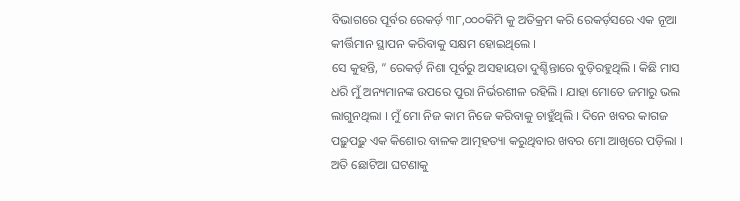ବିଭାଗରେ ପୂର୍ବର ରେକର୍ଡ଼ ୩୮,୦୦୦କିମି କୁ ଅତିକ୍ରମ କରି ରେକର୍ଡ଼ସରେ ଏକ ନୂଆ କୀର୍ତ୍ତିମାନ ସ୍ଥାପନ କରିବାକୁ ସକ୍ଷମ ହୋଇଥିଲେ ।
ସେ କୁହନ୍ତି, ” ରେକର୍ଡ଼ ନିଶା ପୂର୍ବରୁ ଅସହାୟତା ଦୁଶ୍ଚିନ୍ତାରେ ବୁଡ଼ିରହୁଥିଲି । କିଛି ମାସ ଧରି ମୁଁ ଅନ୍ୟମାନଙ୍କ ଉପରେ ପୁରା ନିର୍ଭରଶୀଳ ରହିଲି । ଯାହା ମୋତେ ଜମାରୁ ଭଲ ଲାଗୁନଥିଲା । ମୁଁ ମୋ ନିଜ କାମ ନିଜେ କରିବାକୁ ଚାହୁଁଥିଲି । ଦିନେ ଖବର କାଗଜ ପଢ଼ୁପଢ଼ୁ ଏକ କିଶୋର ବାଳକ ଆତ୍ମହତ୍ୟା କରୁଥିବାର ଖବର ମୋ ଆଖିରେ ପଡ଼ିଲା । ଅତି ଛୋଟିଆ ଘଟଣାକୁ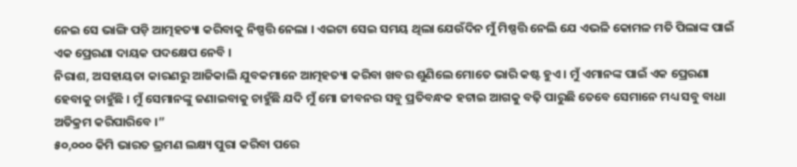ନେଇ ସେ ଭାଙ୍ଗି ପଡ଼ି ଆତ୍ମହତ୍ୟା କରିବାକୁ ନିଷ୍ପତ୍ତି ନେଲା । ଏଇଟା ସେଇ ସମୟ ଥିଲା ଯେଉଁଦିନ ମୁଁ ମିଷ୍ପତ୍ତି ନେଲି ଯେ ଏଭଳି କୋମଳ ମତି ପିଲାଙ୍କ ପାଇଁ ଏକ ପ୍ରେରଣା ଦାୟକ ପଦକ୍ଷେପ ନେବି ।
ନିରାଶ, ଅସହାୟତା କାରଣରୁ ଆଜିକାଲି ଯୁବକମାନେ ଆତ୍ମହତ୍ୟା କରିବା ଖବର ଶୁଣିଲେ ମୋତେ ଭାରି କଷ୍ଟ ହୁଏ । ମୁଁ ଏମାନଙ୍କ ପାଇଁ ଏକ ପ୍ରେରଣା ହେବାକୁ ଚାହୁଁଛି । ମୁଁ ସେମାନଙ୍କୁ ଜଣାଇବାକୁ ଚାହୁଁଛି ଯଦି ମୁଁ ମୋ ଜୀବନର ସବୁ ପ୍ରତିବନ୍ଧକ ହଟାଇ ଆଗକୁ ବଢ଼ି ପାରୁଛି ତେବେ ସେମାନେ ମଧ୍ୟ ସବୁ ବାଧା ଅତିକ୍ରମ କରିପାରିବେ ।”
୫୦,୦୦୦ କିମି ଭାରତ ଭ୍ରମଣ ଲକ୍ଷ୍ୟ ପୁରା କରିବା ପରେ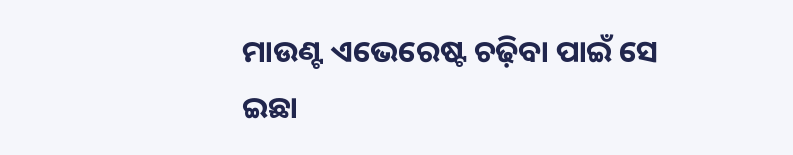ମାଉଣ୍ଟ ଏଭେରେଷ୍ଟ ଚଢ଼ିବା ପାଇଁ ସେ ଇଛା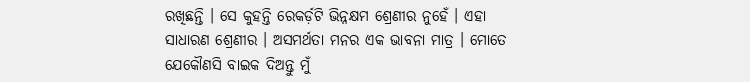ରଖିଛନ୍ତି । ସେ କୁହନ୍ତି ରେକର୍ଡ଼ଟି ଭିନ୍ନକ୍ଷମ ଶ୍ରେଣୀର ନୁହେଁ । ଏହା ସାଧାରଣ ଶ୍ରେଣୀର । ଅସମର୍ଥତା ମନର ଏକ ଭାବନା ମାତ୍ର । ମୋତେ ଯେକୌଣସି ବାଇକ ଦିଅନ୍ତୁ ମୁଁ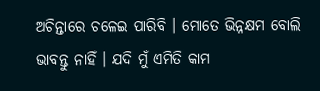ଅଚିନ୍ତାରେ ଚଳେଇ ପାରିବି । ମୋତେ ଭିନ୍ନକ୍ଷମ ବୋଲି ଭାବନ୍ତୁ ନାହିଁ । ଯଦି ମୁଁ ଏମିତି କାମ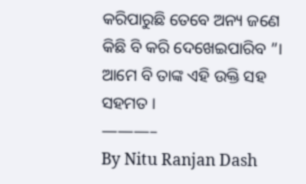କରିପାରୁଛି ତେବେ ଅନ୍ୟ ଜଣେ କିଛି ବି କରି ଦେଖେଇପାରିବ ”। ଆମେ ବି ତାଙ୍କ ଏହି ଉକ୍ତି ସହ ସହମତ ।
———–
By Nitu Ranjan Dash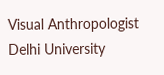Visual Anthropologist
Delhi University